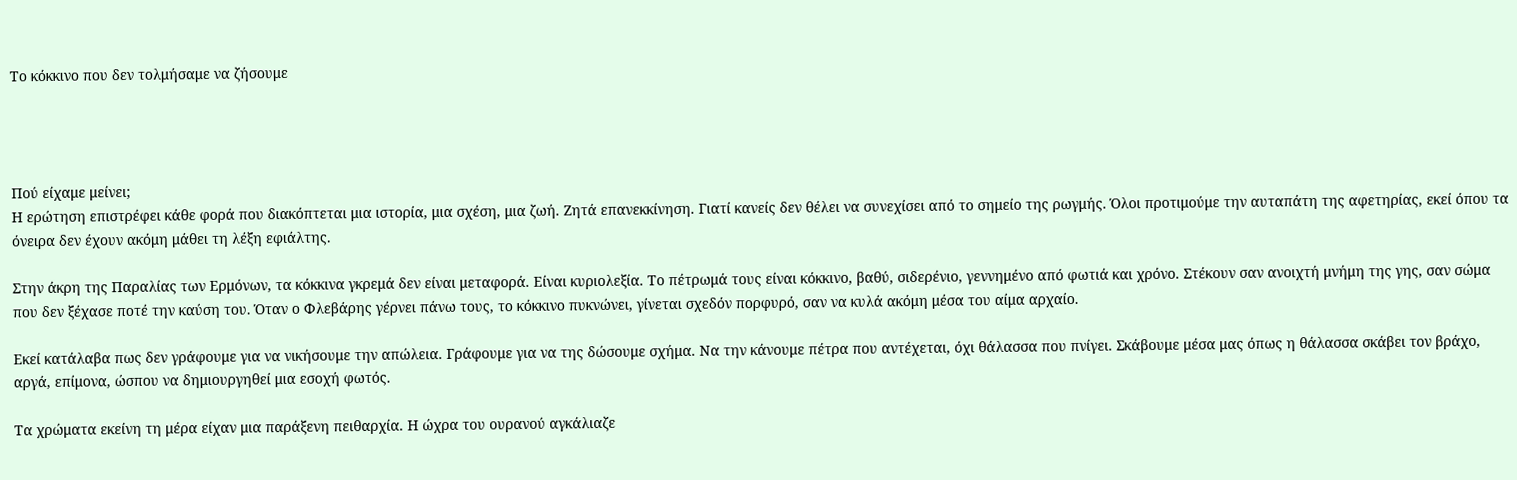Το κόκκινο που δεν τολμήσαμε να ζήσουμε




Πού είχαμε μείνει;
Η ερώτηση επιστρέφει κάθε φορά που διακόπτεται μια ιστορία, μια σχέση, μια ζωή. Ζητά επανεκκίνηση. Γιατί κανείς δεν θέλει να συνεχίσει από το σημείο της ρωγμής. Όλοι προτιμούμε την αυταπάτη της αφετηρίας, εκεί όπου τα όνειρα δεν έχουν ακόμη μάθει τη λέξη εφιάλτης.

Στην άκρη της Παραλίας των Ερμόνων, τα κόκκινα γκρεμά δεν είναι μεταφορά. Είναι κυριολεξία. Το πέτρωμά τους είναι κόκκινο, βαθύ, σιδερένιο, γεννημένο από φωτιά και χρόνο. Στέκουν σαν ανοιχτή μνήμη της γης, σαν σώμα που δεν ξέχασε ποτέ την καύση του. Όταν ο Φλεβάρης γέρνει πάνω τους, το κόκκινο πυκνώνει, γίνεται σχεδόν πορφυρό, σαν να κυλά ακόμη μέσα του αίμα αρχαίο.

Εκεί κατάλαβα πως δεν γράφουμε για να νικήσουμε την απώλεια. Γράφουμε για να της δώσουμε σχήμα. Να την κάνουμε πέτρα που αντέχεται, όχι θάλασσα που πνίγει. Σκάβουμε μέσα μας όπως η θάλασσα σκάβει τον βράχο, αργά, επίμονα, ώσπου να δημιουργηθεί μια εσοχή φωτός.

Τα χρώματα εκείνη τη μέρα είχαν μια παράξενη πειθαρχία. Η ώχρα του ουρανού αγκάλιαζε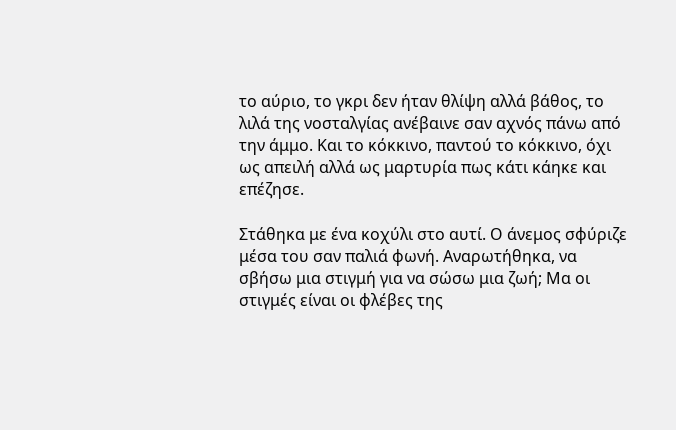το αύριο, το γκρι δεν ήταν θλίψη αλλά βάθος, το λιλά της νοσταλγίας ανέβαινε σαν αχνός πάνω από την άμμο. Και το κόκκινο, παντού το κόκκινο, όχι ως απειλή αλλά ως μαρτυρία πως κάτι κάηκε και επέζησε.

Στάθηκα με ένα κοχύλι στο αυτί. Ο άνεμος σφύριζε μέσα του σαν παλιά φωνή. Αναρωτήθηκα, να σβήσω μια στιγμή για να σώσω μια ζωή; Μα οι στιγμές είναι οι φλέβες της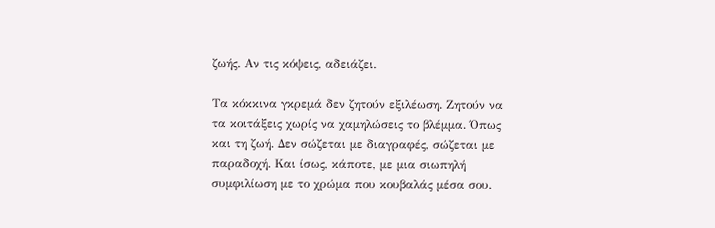ζωής. Αν τις κόψεις, αδειάζει.

Τα κόκκινα γκρεμά δεν ζητούν εξιλέωση. Ζητούν να τα κοιτάξεις χωρίς να χαμηλώσεις το βλέμμα. Όπως και τη ζωή. Δεν σώζεται με διαγραφές, σώζεται με παραδοχή. Και ίσως, κάποτε, με μια σιωπηλή συμφιλίωση με το χρώμα που κουβαλάς μέσα σου.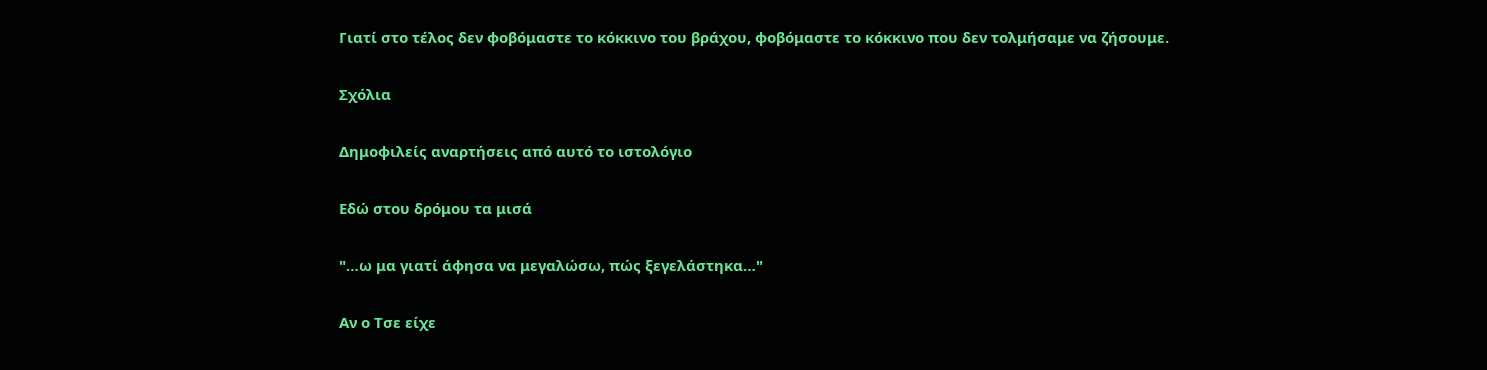Γιατί στο τέλος δεν φοβόμαστε το κόκκινο του βράχου, φοβόμαστε το κόκκινο που δεν τολμήσαμε να ζήσουμε.

Σχόλια

Δημοφιλείς αναρτήσεις από αυτό το ιστολόγιο

Εδώ στου δρόμου τα μισά

"…ω μα γιατί άφησα να μεγαλώσω, πώς ξεγελάστηκα…"

Αν ο Τσε είχε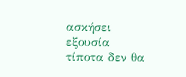ασκήσει εξουσία τίποτα δεν θα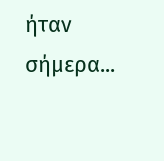ήταν σήμερα...